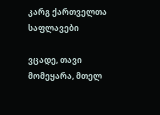კარგ ქართველთა საფლავები

ვცადე, თავი მომეყარა, მთელ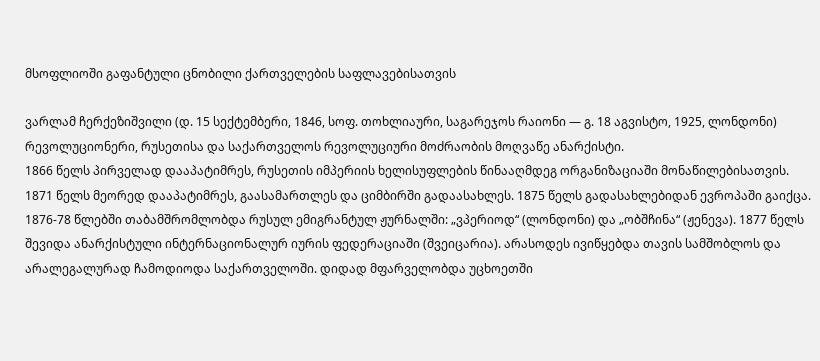მსოფლიოში გაფანტული ცნობილი ქართველების საფლავებისათვის

ვარლამ ჩერქეზიშვილი (დ. 15 სექტემბერი, 1846, სოფ. თოხლიაური, საგარეჯოს რაიონი — გ. 18 აგვისტო, 1925, ლონდონი)
რევოლუციონერი, რუსეთისა და საქართველოს რევოლუციური მოძრაობის მოღვაწე ანარქისტი.
1866 წელს პირველად დააპატიმრეს, რუსეთის იმპერიის ხელისუფლების წინააღმდეგ ორგანიზაციაში მონაწილებისათვის. 1871 წელს მეორედ დააპატიმრეს, გაასამართლეს და ციმბირში გადაასახლეს. 1875 წელს გადასახლებიდან ევროპაში გაიქცა. 1876-78 წლებში თაბამშრომლობდა რუსულ ემიგრანტულ ჟურნალში: „ვპერიოდ“ (ლონდონი) და „ობშჩინა“ (ჟენევა). 1877 წელს შევიდა ანარქისტული ინტერნაციონალურ იურის ფედერაციაში (შვეიცარია). არასოდეს ივიწყებდა თავის სამშობლოს და არალეგალურად ჩამოდიოდა საქართველოში. დიდად მფარველობდა უცხოეთში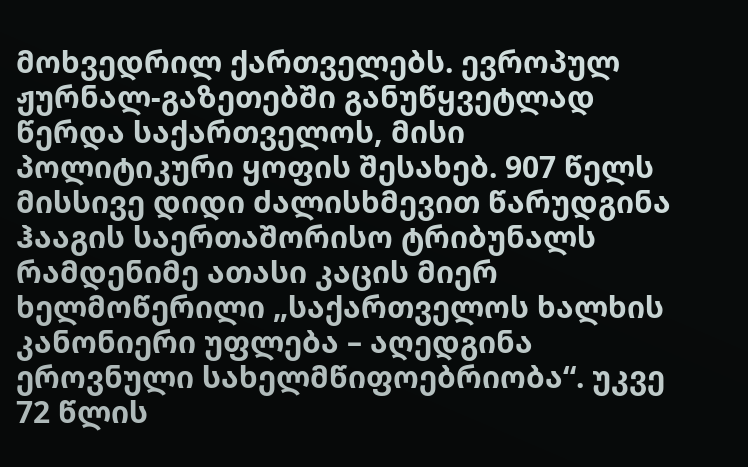მოხვედრილ ქართველებს. ევროპულ ჟურნალ-გაზეთებში განუწყვეტლად წერდა საქართველოს, მისი პოლიტიკური ყოფის შესახებ. 907 წელს მისსივე დიდი ძალისხმევით წარუდგინა ჰააგის საერთაშორისო ტრიბუნალს რამდენიმე ათასი კაცის მიერ ხელმოწერილი „საქართველოს ხალხის კანონიერი უფლება – აღედგინა ეროვნული სახელმწიფოებრიობა“. უკვე 72 წლის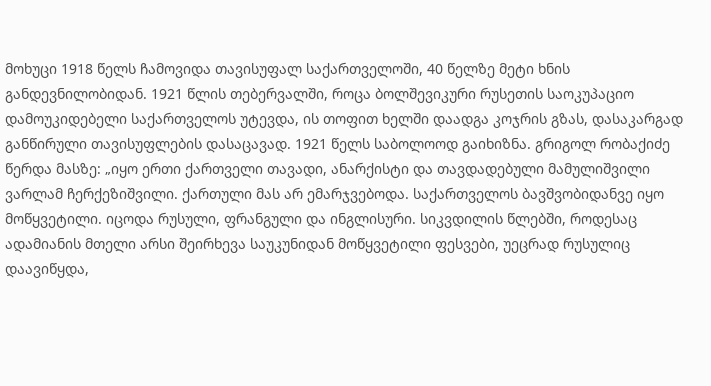მოხუცი 1918 წელს ჩამოვიდა თავისუფალ საქართველოში, 40 წელზე მეტი ხნის განდევნილობიდან. 1921 წლის თებერვალში, როცა ბოლშევიკური რუსეთის საოკუპაციო დამოუკიდებელი საქართველოს უტევდა, ის თოფით ხელში დაადგა კოჯრის გზას, დასაკარგად განწირული თავისუფლების დასაცავად. 1921 წელს საბოლოოდ გაიხიზნა. გრიგოლ რობაქიძე წერდა მასზე: „იყო ერთი ქართველი თავადი, ანარქისტი და თავდადებული მამულიშვილი ვარლამ ჩერქეზიშვილი. ქართული მას არ ემარჯვებოდა. საქართველოს ბავშვობიდანვე იყო მოწყვეტილი. იცოდა რუსული, ფრანგული და ინგლისური. სიკვდილის წლებში, როდესაც ადამიანის მთელი არსი შეირხევა საუკუნიდან მოწყვეტილი ფესვები, უეცრად რუსულიც დაავიწყდა,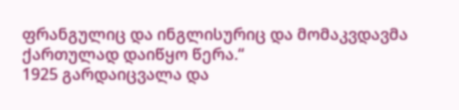ფრანგულიც და ინგლისურიც და მომაკვდავმა ქართულად დაიწყო წერა.“
1925 გარდაიცვალა და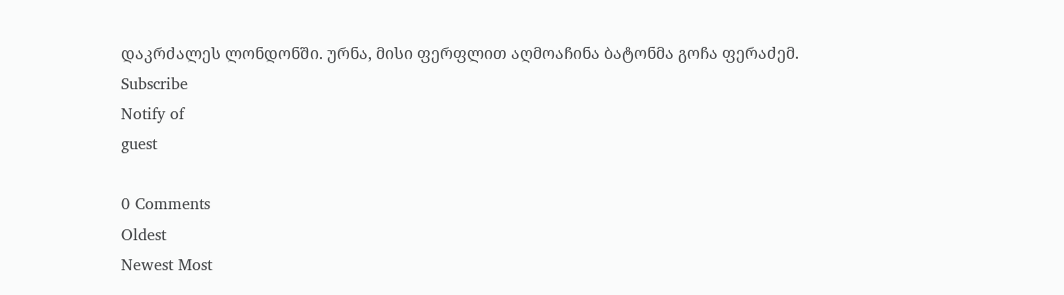დაკრძალეს ლონდონში. ურნა, მისი ფერფლით აღმოაჩინა ბატონმა გოჩა ფერაძემ.
Subscribe
Notify of
guest

0 Comments
Oldest
Newest Most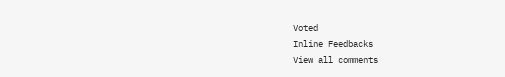Voted
Inline Feedbacks
View all comments